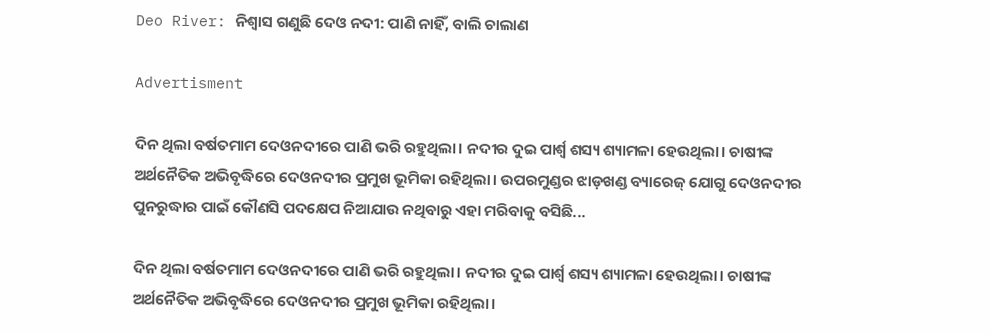Deo River: ନିଶ୍ବାସ ଗଣୁଛି ଦେଓ ନଦୀ: ପାଣି ନାହିଁ, ବାଲି ଚାଲାଣ

Advertisment

ଦିନ ଥିଲା ବର୍ଷତମାମ ଦେଓନଦୀରେ ପାଣି ଭରି ରହୁଥିଲା। ନଦୀର ଦୁଇ ପାର୍ଶ୍ବ ଶସ୍ୟ ଶ୍ୟାମଳା ‌ହେଉଥିଲା। ଚାଷୀଙ୍କ ଅର୍ଥନୈତିକ ଅଭିବୃଦ୍ଧିରେ ଦେଓନଦୀର ପ୍ରମୁଖ ଭୂମିକା ରହିଥିଲା। ଉପରମୁଣ୍ଡର ଝାଡ଼ଖଣ୍ଡ ବ୍ୟାରେଜ୍‌ ଯୋଗୁ ଦେଓନଦୀର ପୁନରୁଦ୍ଧାର ପାଇଁ କୌଣସି ପଦକ୍ଷେପ ନିଆଯାଉ ନଥିବାରୁ ଏହା ମରିବାକୁ ବସିଛି...

ଦିନ ଥିଲା ବର୍ଷତମାମ ଦେଓନଦୀରେ ପାଣି ଭରି ରହୁଥିଲା। ନଦୀର ଦୁଇ ପାର୍ଶ୍ବ ଶସ୍ୟ ଶ୍ୟାମଳା ‌ହେଉଥିଲା। ଚାଷୀଙ୍କ ଅର୍ଥନୈତିକ ଅଭିବୃଦ୍ଧିରେ ଦେଓନଦୀର ପ୍ରମୁଖ ଭୂମିକା ରହିଥିଲା।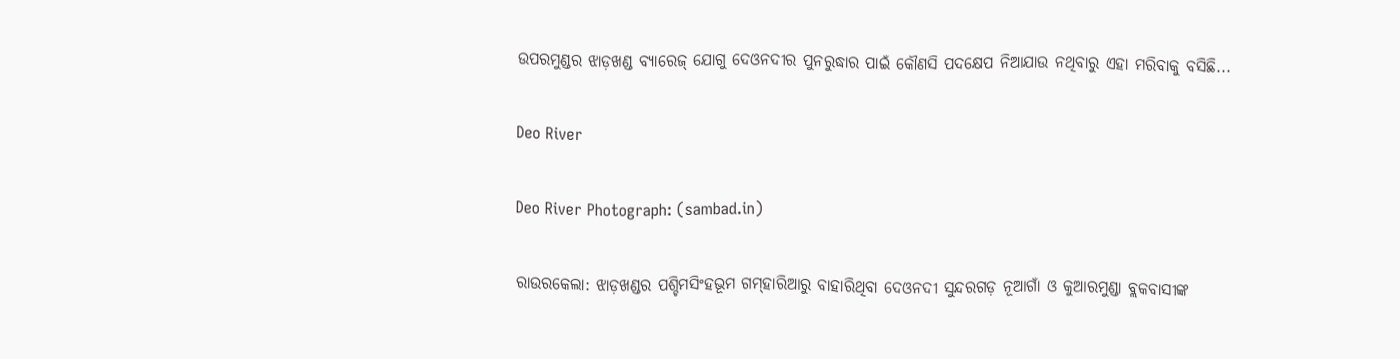ଉପରମୁଣ୍ଡର ଝାଡ଼ଖଣ୍ଡ ବ୍ୟାରେଜ୍‌ ଯୋଗୁ ଦେଓନଦୀର ପୁନରୁଦ୍ଧାର ପାଇଁ କୌଣସି ପଦକ୍ଷେପ ନିଆଯାଉ ନଥିବାରୁ ଏହା ମରିବାକୁ ବସିଛି...

Deo River

Deo River Photograph: (sambad.in)

ରାଉରକେଲା: ଝାଡ଼ଖଣ୍ଡର ପଶ୍ଚିମସିଂହଭୂମ ଗମ୍‌ହାରିଆରୁ ବାହାରିଥିବା ଦେଓନଦୀ ସୁନ୍ଦରଗଡ଼ ନୂଆଗାଁ ଓ କୁଆରମୁଣ୍ଡା ବ୍ଲକବାସୀଙ୍କ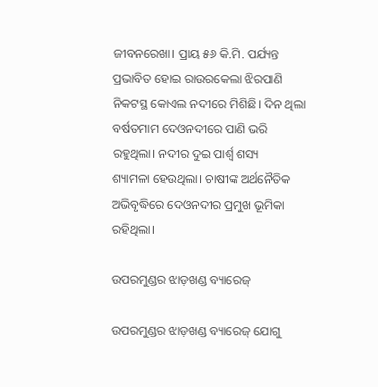ଜୀବନରେଖା। ପ୍ରାୟ ୫୬ କି.ମି. ପର୍ଯ୍ୟନ୍ତ ପ୍ରଭାବିତ ହୋଇ ରାଉରକେଲା ଝିରପାଣି ନିକଟସ୍ଥ କୋଏଲ ନଦୀରେ ମିଶିଛି। ଦିନ ଥିଲା ବର୍ଷତମାମ ଦେଓନଦୀରେ ପାଣି ଭରି ରହୁଥିଲା। ନଦୀର ଦୁଇ ପାର୍ଶ୍ବ ଶସ୍ୟ ଶ୍ୟାମଳା ‌ହେଉଥିଲା। ଚାଷୀଙ୍କ ଅର୍ଥନୈତିକ ଅଭିବୃଦ୍ଧିରେ ଦେଓନଦୀର ପ୍ରମୁଖ ଭୂମିକା ରହିଥିଲା।

ଉପରମୁଣ୍ଡର ଝାଡ଼ଖଣ୍ଡ ବ୍ୟାରେଜ୍‌

ଉପରମୁଣ୍ଡର ଝାଡ଼ଖଣ୍ଡ ବ୍ୟାରେଜ୍‌ ଯୋଗୁ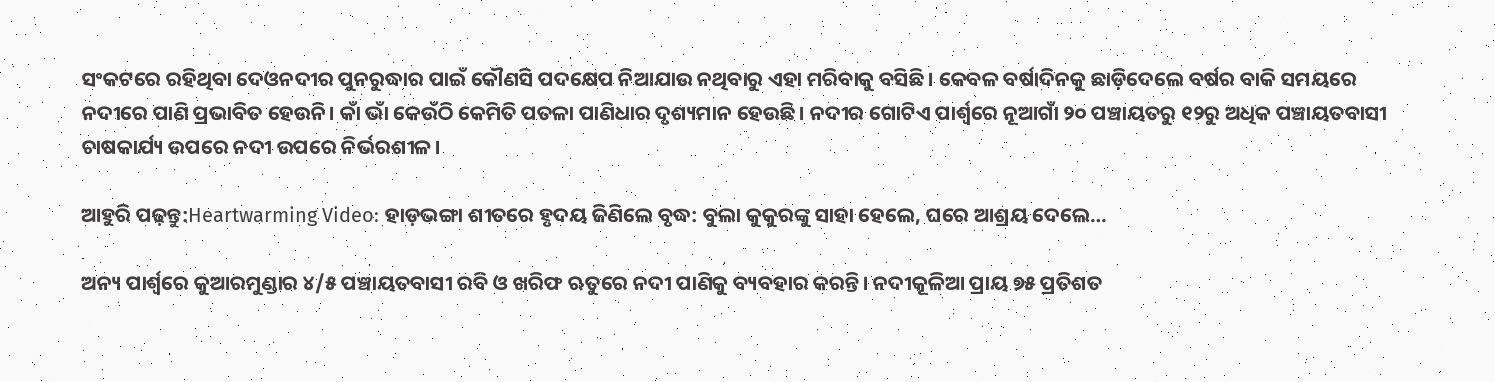ସଂକଟରେ ରହିଥିବା ଦେଓନଦୀର ପୁନରୁଦ୍ଧାର ପାଇଁ କୌଣସି ପଦକ୍ଷେପ ନିଆଯାଉ ନଥିବାରୁ ଏହା ମରିବାକୁ ବସିଛି। କେବଳ ବର୍ଷାଦିନକୁ ଛାଡ଼ିଦେଲେ ବର୍ଷର ବାକି ସମୟରେ ନଦୀରେ ପାଣି ପ୍ରଭାବିତ ହେଉନି। କାଁ ଭାଁ କେଉଁଠି କେମିତି ପତଳା ପାଣିଧାର ଦୃଶ୍ୟମାନ ହେଉଛି। ନଦୀର ଗୋଟିଏ ପାର୍ଶ୍ବରେ ନୂଆଗାଁ ୨୦ ପଞ୍ଚାୟତରୁ ୧୨ରୁ ଅଧିକ ପଞ୍ଚାୟତବାସୀ ଚାଷକାର୍ଯ୍ୟ ଉପରେ ନଦୀ ଉପରେ ନିର୍ଭରଶୀଳ।

ଆହୁରି ପଢ଼ନ୍ତୁ:Heartwarming Video: ହାଡ଼ଭଙ୍ଗା ଶୀତରେ ହୃଦୟ ଜିଣିଲେ ବୃଦ୍ଧ: ବୁଲା କୁକୁରଙ୍କୁ ସାହା ହେଲେ, ଘରେ ଆଶ୍ରୟ ଦେଲେ…

ଅନ୍ୟ ପାର୍ଶ୍ବରେ କୁଆରମୁଣ୍ଡାର ୪/୫ ପଞ୍ଚାୟତବାସୀ ରବି ଓ ଖରିଫ ଋତୁରେ ନଦୀ ପାଣିକୁ ବ୍ୟବହାର କରନ୍ତି। ନଦୀକୂଳିଆ ପ୍ରାୟ ୭୫ ପ୍ରତିଶତ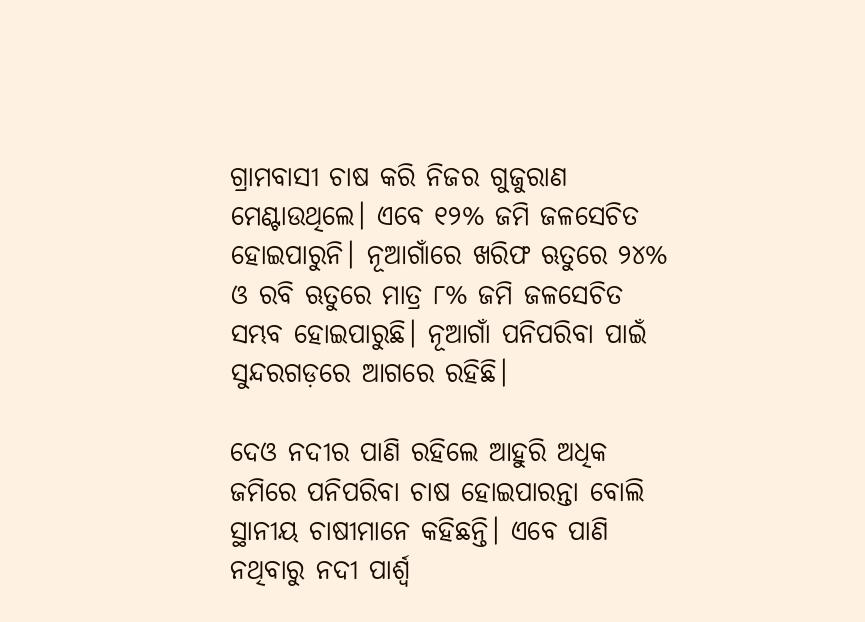ଗ୍ରାମବାସୀ ଚାଷ କରି ନିଜର ଗୁଜୁରାଣ ମେଣ୍ଟାଉଥିଲେ। ଏବେ ୧୨% ଜମି ଜଳସେଚିତ ହୋଇପାରୁନି। ନୂଆଗାଁରେ ଖରିଫ ଋତୁରେ ୨୪% ଓ ରବି ଋତୁରେ ମାତ୍ର ୮% ଜମି ଜଳସେଚିତ ସମ୍ଭବ ହୋଇପାରୁଛି। ନୂଆଗାଁ ପନିପରିବା ପାଇଁ ସୁନ୍ଦରଗଡ଼ରେ ଆଗରେ ରହିଛି।

ଦେଓ ନଦୀର ପାଣି ରହିଲେ ଆହୁରି ଅଧିକ ଜମିରେ ପନିପରିବା ଚାଷ ହୋଇପାରନ୍ତା ବୋଲି ସ୍ଥାନୀୟ ଚାଷୀମାନେ କହିଛନ୍ତି। ଏବେ ପାଣି ନଥିବାରୁ ନଦୀ ପାର୍ଶ୍ବ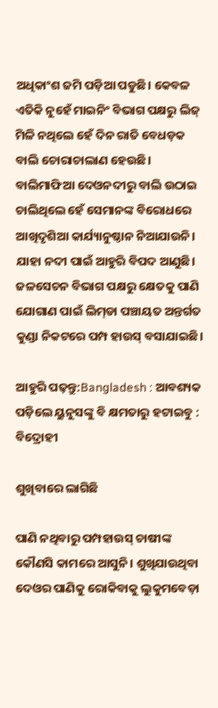ଅଧିକାଂଶ ଜମି ପଡ଼ିଆ ପଡୁଛି। କେବଳ ଏତିକି ନୁହେଁ ମାଇନିଂ ବିଭାଗ ପକ୍ଷରୁ ଲିଜ୍‌ ମିଳି ନଥିଲେ ହେଁ ଦିନ ରାତି ବେଧଡ଼କ ବାଲି ଚୋରାଚାଲାଣ ହେଉଛି। ବାଲିମାଫିଆ ଦେଓନଦୀରୁ ବାଲି ଉଠାଇ ଚାଲିଥିଲେ ‌ହେଁ ସେମାନଙ୍କ ବିରୋଧରେ ଆଖିଦୃଶିଆ କାର୍ଯ୍ୟାନୁଷ୍ଠାନ ନିଆଯାଉନି। ଯାହା ନଦୀ ପାଇଁ ଆହୁରି ବିପଦ ଆଣୁଛି। ଜଳସେଚନ ବିଭାଗ ପକ୍ଷରୁ କ୍ଷେତକୁ ପାଣି ଯୋଗାଣ ପାଇଁ ଲିମ୍‌ଡା ପଞ୍ଚାୟତ ଅନ୍ତର୍ଗତ କୁଣ୍ଡା ନିକଟରେ ପମ୍ପ ହାଉସ୍‌ ବସାଯାଇଛି।

ଆହୁରି ପଢ଼ନ୍ତୁ:Bangladesh : ଆବଶ୍ୟକ ପଡ଼ିଲେ ୟୁନୁସଙ୍କୁ ବି କ୍ଷମତାରୁ ହଟାଇବୁ : ବିଦ୍ରୋହୀ

ଶୁଖିବାରେ ଲାଗିଛି

ପାଣି ନଥିବାରୁ ପମ୍ପହାଉସ୍‌ ଚାଷୀଙ୍କ କୌଣସି କାମରେ ଆସୁନି। ଶୁଖିଯାଉଥିବା ଦେଓର ପାଣିକୁ ରୋକିବାକୁ ଲୁକୁମବେଡ଼ା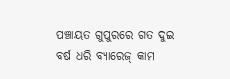ପଞ୍ଚାୟତ ଗୁପୁରରେ ଗତ ଦୁଇ ବର୍ଷ ଧରି ବ୍ୟାରେଜ୍‌ କାମ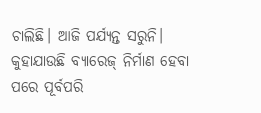ଚାଲିଛି। ଆଜି ପର୍ଯ୍ୟନ୍ତ ସରୁନି। କୁହାଯାଉଛି ବ୍ୟାରେଜ୍‌ ନିର୍ମାଣ ହେବା ପରେ ପୂର୍ବପରି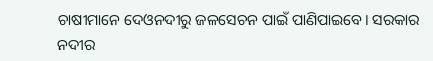ଚାଷୀମାନେ ଦେଓନଦୀରୁ ଜଳସେଚନ ପାଇଁ ପାଣିପାଇବେ। ସରକାର ନଦୀର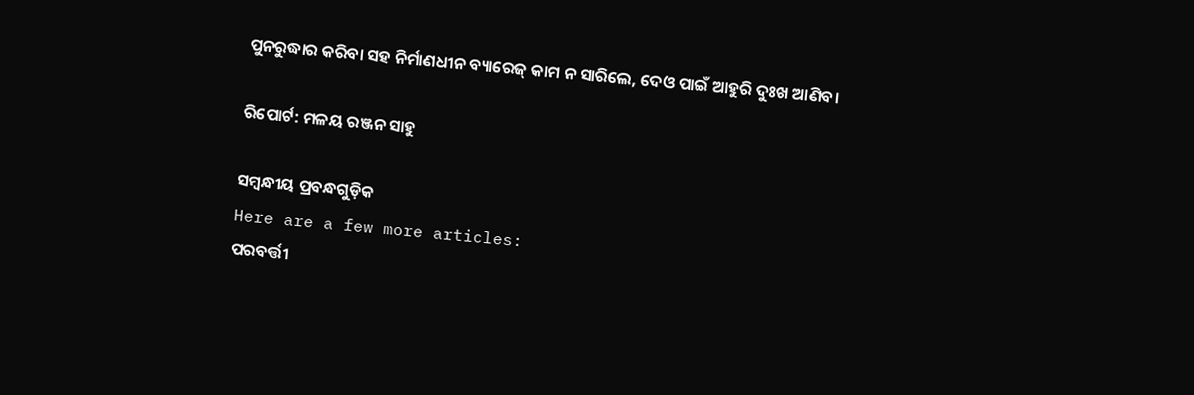ପୁନରୁଦ୍ଧାର କରିବା ସହ ନିର୍ମାଣଧୀନ ବ୍ୟାରେଜ୍‌ କାମ ନ ସାରିଲେ, ଦେଓ ପାଇଁ ଆହୁରି ଦୁଃଖ ଆଣିବ।

ରିପୋର୍ଟ: ମଳୟ ରଞ୍ଜନ ସାହୁ

ସମ୍ବନ୍ଧୀୟ ପ୍ରବନ୍ଧଗୁଡ଼ିକ
Here are a few more articles:
ପରବର୍ତ୍ତୀ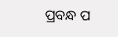ପ୍ରବନ୍ଧ ପ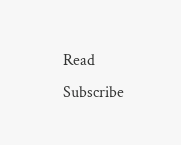Read
Subscribe